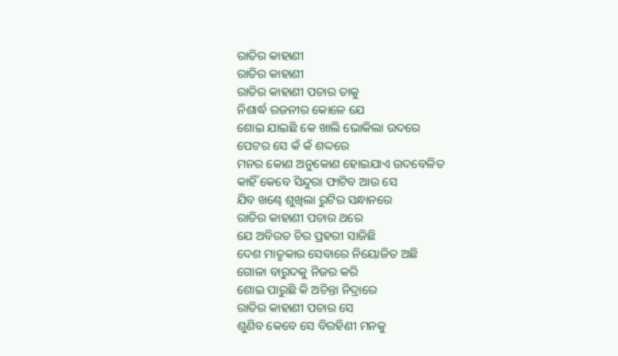ରାତିର କାହାଣୀ
ରାତିର କାହାଣୀ
ରାତିର କାହାଣୀ ପଚାର ତାକୁ
ନିଶାର୍ଦ୍ଧ ରଜନୀର କୋଳେ ଯେ
ଶୋଇ ଯାଇଛି କେ ଖାଲି ଭୋକିଲା ଉଦରେ
ପେଟର ସେ କଁ କଁ ଶଦ୍ଦରେ
ମନର କୋଣ ଅନୁକୋଣ ହୋଇଯାଏ ଉଦବେଳିତ
କାହିଁ କେବେ ସିନ୍ଦୁରା ଫାଟିବ ଆଉ ସେ
ଯିବ ଖଣ୍ଢେ ଶୁଖିଲା ରୁଟିର ସନ୍ଧାନରେ
ରାତିର କାହାଣୀ ପଚାର ଥରେ
ଯେ ଅବିରତ ଚିର ପ୍ରହରୀ ସାଜିଛି
ଦେଶ ମାତୃକାର ସେବାରେ ନିୟୋଜିତ ଅଛି
ଗୋଳା ବାରୁଦକୁ ନିଜର କରି
ଶୋଇ ପାରୁଛି କି ଅଚିନ୍ତା ନିଦ୍ରାରେ
ରାତିର କାହାଣୀ ପଚାର ସେ
ଶୁଣିବ କେବେ ସେ ବିରହିଣୀ ମନକୁ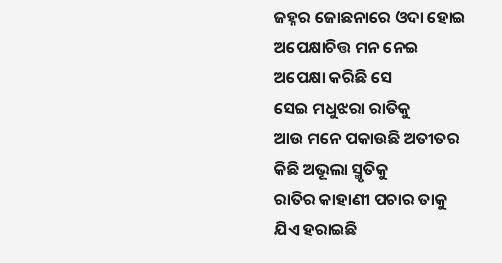ଜହ୍ନର ଜୋଛନାରେ ଓଦା ହୋଇ
ଅପେକ୍ଷାଚିତ୍ତ ମନ ନେଇ
ଅପେକ୍ଷା କରିଛି ସେ
ସେଇ ମଧୁଝରା ରାତିକୁ
ଆଉ ମନେ ପକାଉଛି ଅତୀତର
କିଛି ଅଭୂଲା ସ୍ମୃତିକୁ
ରାତିର କାହାଣୀ ପଚାର ତାକୁ
ଯିଏ ହରାଇଛି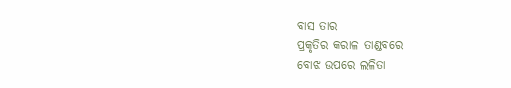ବାସ ତାର
ପ୍ରକୃତିର କରାଳ ତାଣ୍ଡବରେ
ବୋଝ ଉପରେ ଲଳିତା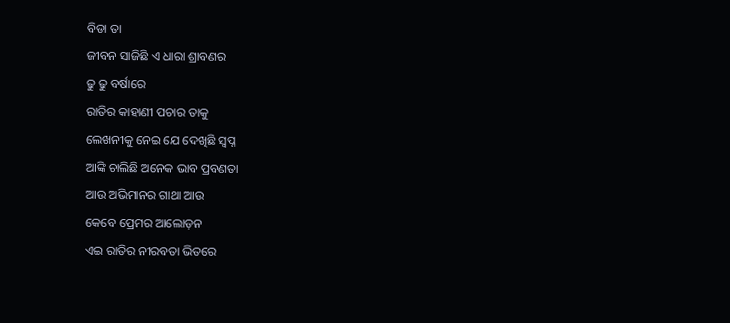ବିଡା ତା
ଜୀବନ ସାଜିଛି ଏ ଧାରା ଶ୍ରାବଣର
ଢୁ ଢୁ ବର୍ଷାରେ
ରାତିର କାହାଣୀ ପଚାର ତାକୁ
ଲେଖନୀକୁ ନେଇ ଯେ ଦେଖିଛି ସ୍ୱପ୍ନ
ଆଙ୍କି ଚାଲିଛି ଅନେକ ଭାବ ପ୍ରବଣତା
ଆଉ ଅଭିମାନର ଗାଥା ଆଉ
କେବେ ପ୍ରେମର ଆଲୋଡ଼ନ
ଏଇ ରାତିର ନୀରବତା ଭିତରେ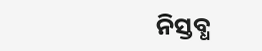ନିସ୍ତବ୍ଧ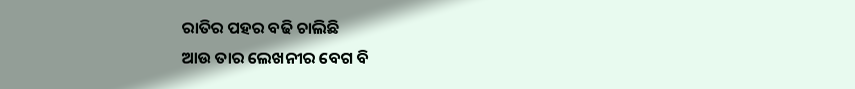ରାତିର ପହର ବଢି ଚାଲିଛି
ଆଉ ତାର ଲେଖନୀର ବେଗ ବି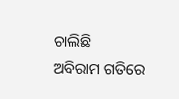ଚାଲିଛି
ଅବିରାମ ଗତିରେ